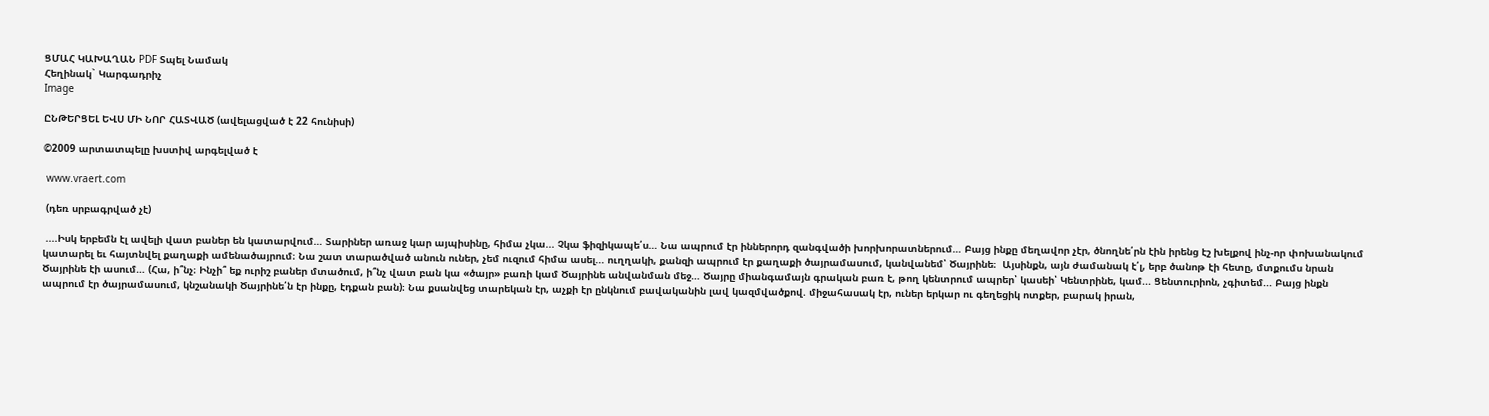ՑՄԱՀ ԿԱԽԱՂԱՆ PDF Տպել Նամակ
Հեղինակ` Կարգադրիչ
Image

ԸՆԹԵՐՑԵԼ ԵՎՍ ՄԻ ՆՈՐ ՀԱՏՎԱԾ (ավելացված է 22 հունիսի)

©2009 արտատպելը խստիվ արգելված է

 www.vraert.com

 (դեռ սրբագրված չէ)

 ....Իսկ երբեմն էլ ավելի վատ բաներ են կատարվում… Տարիներ առաջ կար այպիսինը, հիմա չկա... Չկա ֆիզիկապե՛ս… Նա ապրում էր իններորդ զանգվածի խորխորատներում… Բայց ինքը մեղավոր չէր, ծնողնե՛րն էին իրենց էշ խելքով ինչ-որ փոխանակում կատարել եւ հայտնվել քաղաքի ամենածայրում։ Նա շատ տարածված անուն ուներ, չեմ ուզում հիմա ասել... ուղղակի, քանզի ապրում էր քաղաքի ծայրամասում, կանվանեմ՝ Ծայրինե։  Այսինքն, այն ժամանակ է՛լ, երբ ծանոթ էի հետը, մտքումս նրան Ծայրինե էի ասում… (Հա, ի՞նչ։ Ինչի՞ եք ուրիշ բաներ մտածում, ի՞նչ վատ բան կա «ծայր» բառի կամ Ծայրինե անվանման մեջ… Ծայրը միանգամայն գրական բառ է, թող կենտրում ապրեր՝ կասեի՝ Կենտրինե, կամ... Ցենտուրիոն, չգիտեմ... Բայց ինքն ապրում էր ծայրամասում, կնշանակի Ծայրինե՛ն էր ինքը, էդքան բան)։ Նա քսանվեց տարեկան էր, աչքի էր ընկնում բավականին լավ կազմվածքով. միջահասակ էր, ուներ երկար ու գեղեցիկ ոտքեր, բարակ իրան,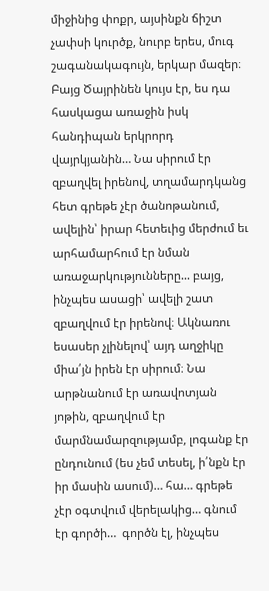միջինից փոքր, այսինքն ճիշտ չափսի կուրծք, նուրբ երես, մուգ շագանակագույն, երկար մազեր։ Բայց Ծայրինեն կույս էր, ես դա հասկացա առաջին իսկ հանդիպան երկրորդ վայրկյանին… Նա սիրում էր զբաղվել իրենով, տղամարդկանց հետ գրեթե չէր ծանոթանում, ավելին՝ իրար հետեւից մերժում եւ արհամարհում էր նման առաջարկությունները... բայց, ինչպես ասացի՝ ավելի շատ զբաղվում էր իրենով։ Ակնառու եսասեր չլինելով՝ այդ աղջիկը միա՛յն իրեն էր սիրում։ Նա արթնանում էր առավոտյան յոթին, զբաղվում էր մարմնամարզությամբ, լոգանք էր ընդունում (ես չեմ տեսել, ի՛նքն էր իր մասին ասում)… հա… գրեթե չէր օգտվում վերելակից… գնում էր գործի…  գործն էլ, ինչպես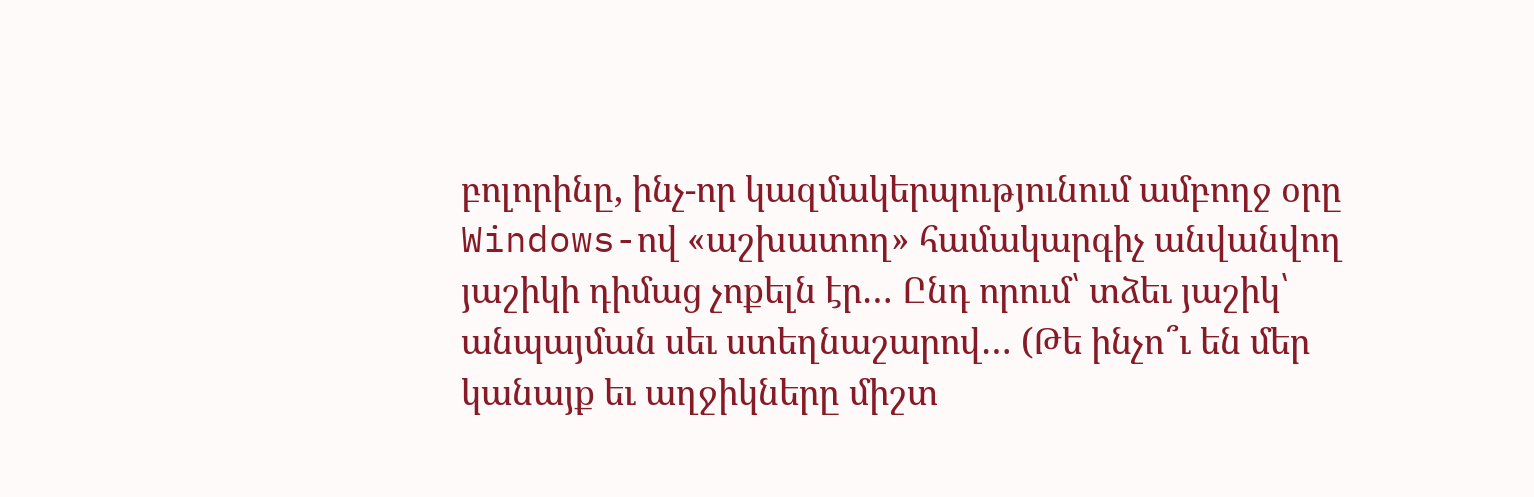բոլորինը, ինչ-որ կազմակերպությունում ամբողջ օրը  Windows-ով «աշխատող» համակարգիչ անվանվող յաշիկի դիմաց չոքելն էր… Ընդ որում՝ տձեւ յաշիկ՝ անպայման սեւ ստեղնաշարով… (Թե ինչո՞ւ են մեր կանայք եւ աղջիկները միշտ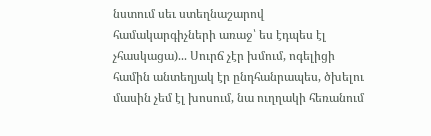նստում սեւ ստեղնաշարով համակարգիչների առաջ՝ ես էդպես էլ չհասկացա)... Սուրճ չէր խմում, ոգելիցի համին անտեղյակ էր ընդհանրապես, ծխելու մասին չեմ էլ խոսում, նա ուղղակի հեռանում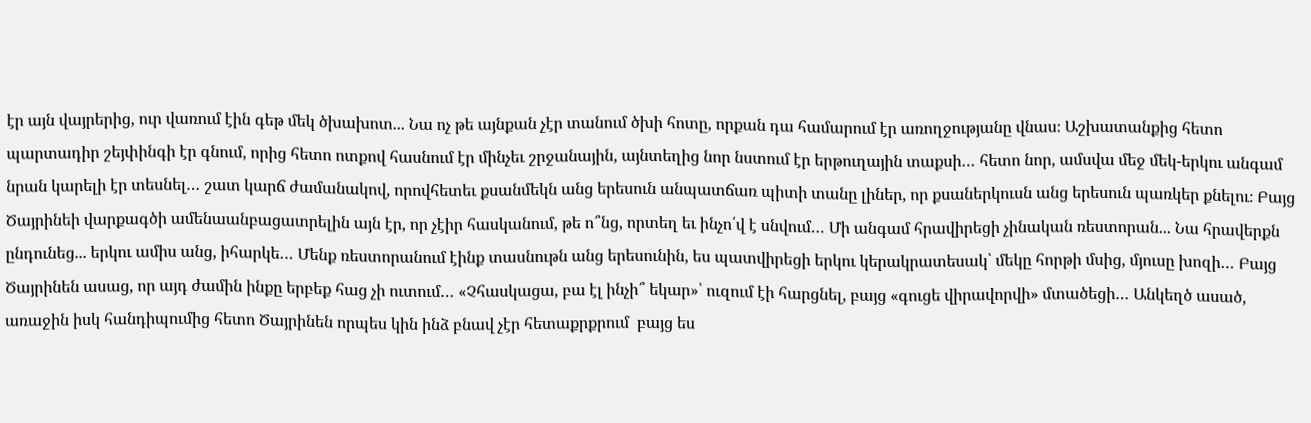էր այն վայրերից, ուր վառում էին գեթ մեկ ծխախոտ... Նա ոչ թե այնքան չէր տանում ծխի հոտը, որքան դա համարում էր առողջությանը վնաս։ Աշխատանքից հետո պարտադիր շեյփինգի էր գնում, որից հետո ոտքով հասնում էր մինչեւ շրջանային, այնտեղից նոր նստում էր երթուղային տաքսի… հետո նոր, ամսվա մեջ մեկ-երկու անգամ նրան կարելի էր տեսնել… շատ կարճ ժամանակով, որովհետեւ քսանմեկն անց երեսուն անպատճառ պիտի տանը լիներ, որ քսաներկուսն անց երեսուն պառկեր քնելու։ Բայց Ծայրինեի վարքագծի ամենաանբացատրելին այն էր, որ չէիր հասկանում, թե ո՞նց, որտեղ եւ ինչո՛վ է սնվում… Մի անգամ հրավիրեցի չինական ռեստորան... Նա հրավերքն ընդունեց... երկու ամիս անց, իհարկե… Մենք ռեստորանում էինք տասնութն անց երեսունին, ես պատվիրեցի երկու կերակրատեսակ՝ մեկը հորթի մսից, մյուսը խոզի… Բայց Ծայրինեն ասաց, որ այդ ժամին ինքը երբեք հաց չի ուտում… «Չհասկացա, բա էլ ինչի՞ եկար»՝ ուզում էի հարցնել, բայց «գուցե վիրավորվի» մտածեցի… Անկեղծ ասած, առաջին իսկ հանդիպումից հետո Ծայրինեն որպես կին ինձ բնավ չէր հետաքրքրում  բայց ես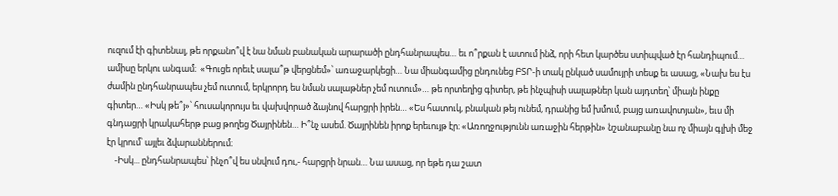ուզում էի գիտենալ, թե որքանո՞վ է նա նման բանական արարածի ընդհանրապես… եւ ո՞րքան է ատում ինձ, որի հետ կարծես ստիպված էր հանդիպում… ամիսը երկու անգամ։  «Գուցե որեւէ սալա՞թ վերցնեմ»՝ առաջարկեցի… Նա միանգամից ընդունեց ԲՏՐ-ի տակ ընկած սամույրի տեսք եւ ասաց, «Նախ ես էս ժամին ընդհանրապես չեմ ուտում, երկրորդ ես նման սալաթներ չեմ ուտում»… թե որտեղից գիտեր, թե ինչպիսի սալաթներ կան այդտեղ՝ միայն ինքը գիտեր… «Իսկ թե՞յ»՝ հուսակորույս եւ վախվորած ձայնով հարցրի իրեն… «Ես հատուկ, բնական թեյ ունեմ, դրանից եմ խմում, բայց առավոտյան», եւս մի գնդացրի կրակահերթ բաց թողեց Ծայրինեն… Ի՞նչ ասեմ. Ծայրինեն իրոք երեւույթ էր։ «Առողջությունն առաջին հերթին» նշանաբանը նա ոչ միայն գլխի մեջ էր կրում՝ այլեւ ձվարաններում։
    -Իսկ... ընդհանրապես՝ ինչո՞վ ես սնվում դու,- հարցրի նրան… Նա ասաց, որ եթե դա շատ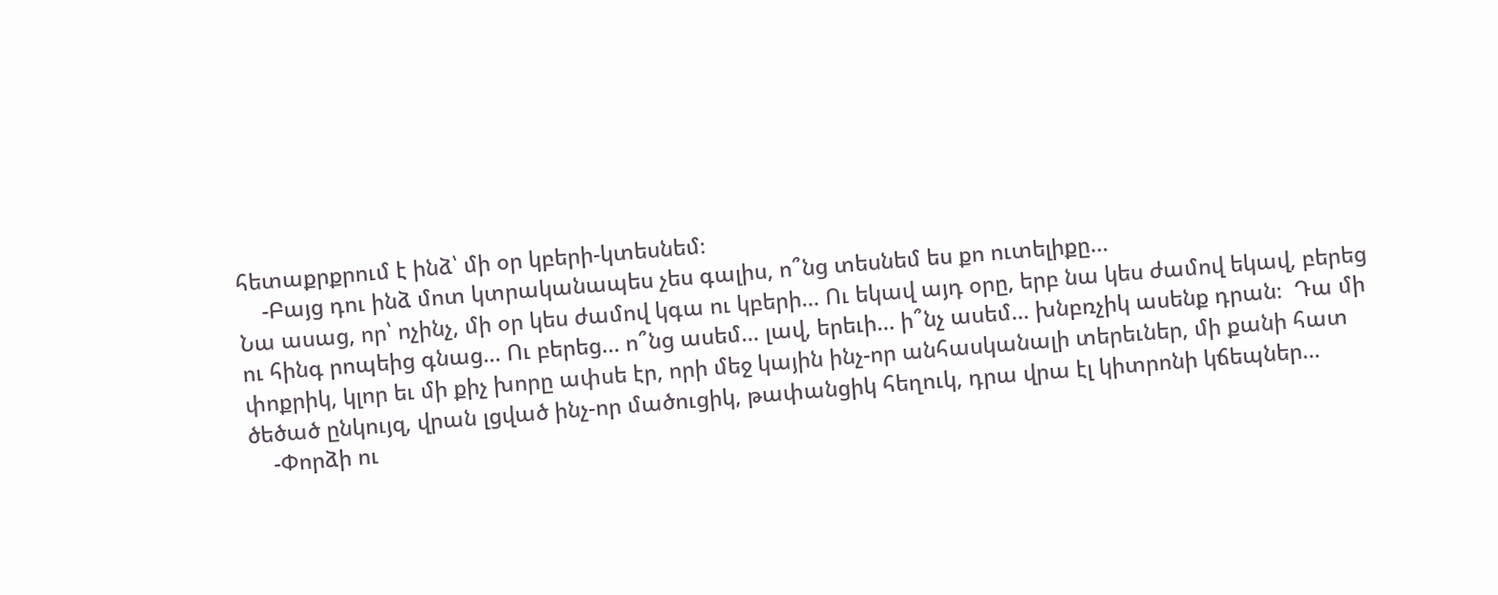հետաքրքրում է ինձ՝ մի օր կբերի-կտեսնեմ։
    -Բայց դու ինձ մոտ կտրականապես չես գալիս, ո՞նց տեսնեմ ես քո ուտելիքը...
Նա ասաց, որ՝ ոչինչ, մի օր կես ժամով կգա ու կբերի… Ու եկավ այդ օրը, երբ նա կես ժամով եկավ, բերեց ու հինգ րոպեից գնաց… Ու բերեց... ո՞նց ասեմ… լավ, երեւի... ի՞նչ ասեմ… խնբռչիկ ասենք դրան։  Դա մի փոքրիկ, կլոր եւ մի քիչ խորը ափսե էր, որի մեջ կային ինչ-որ անհասկանալի տերեւներ, մի քանի հատ ծեծած ընկույզ, վրան լցված ինչ-որ մածուցիկ, թափանցիկ հեղուկ, դրա վրա էլ կիտրոնի կճեպներ…
    -Փորձի ու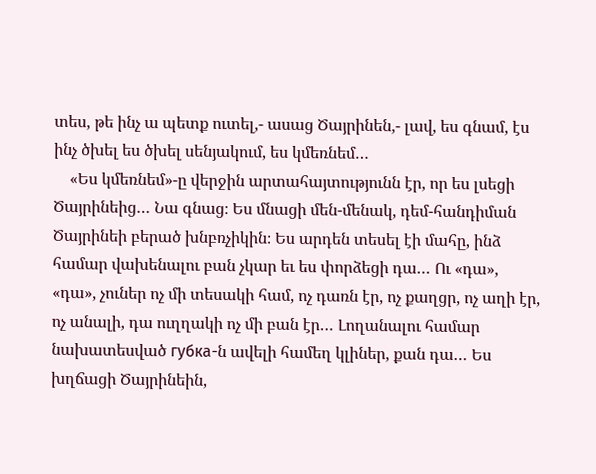տես, թե ինչ ա պետք ուտել,- ասաց Ծայրինեն,- լավ, ես գնամ, էս ինչ ծխել ես ծխել սենյակում, ես կմեռնեմ…
    «Ես կմեռնեմ»-ը վերջին արտահայտությունն էր, որ ես լսեցի Ծայրինեից… Նա գնաց։ Ես մնացի մեն-մենակ, դեմ-հանդիման Ծայրինեի բերած խնբռչիկին։ Ես արդեն տեսել էի մահը, ինձ համար վախենալու բան չկար եւ ես փորձեցի դա… Ու «դա», «դա», չուներ ոչ մի տեսակի համ, ոչ դառն էր, ոչ քաղցր, ոչ աղի էր, ոչ անալի, դա ուղղակի ոչ մի բան էր… Լողանալու համար նախատեսված губка-ն ավելի համեղ կլիներ, քան դա… Ես խղճացի Ծայրինեին,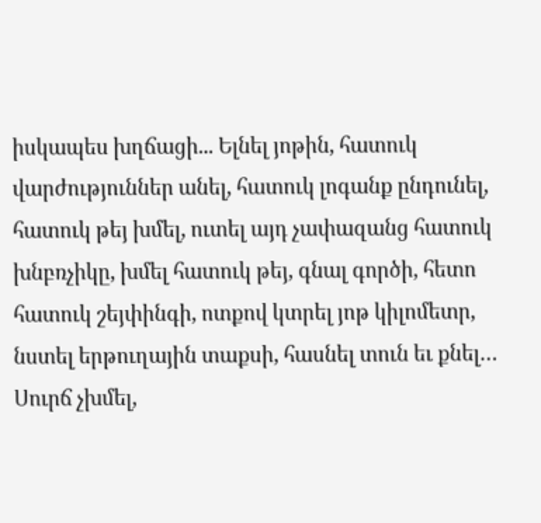իսկապես խղճացի... Ելնել յոթին, հատուկ վարժություններ անել, հատուկ լոգանք ընդունել, հատուկ թեյ խմել, ուտել այդ չափազանց հատուկ խնբռչիկը, խմել հատուկ թեյ, գնալ գործի, հետո հատուկ շեյփինգի, ոտքով կտրել յոթ կիլոմետր, նստել երթուղային տաքսի, հասնել տուն եւ քնել… Սուրճ չխմել,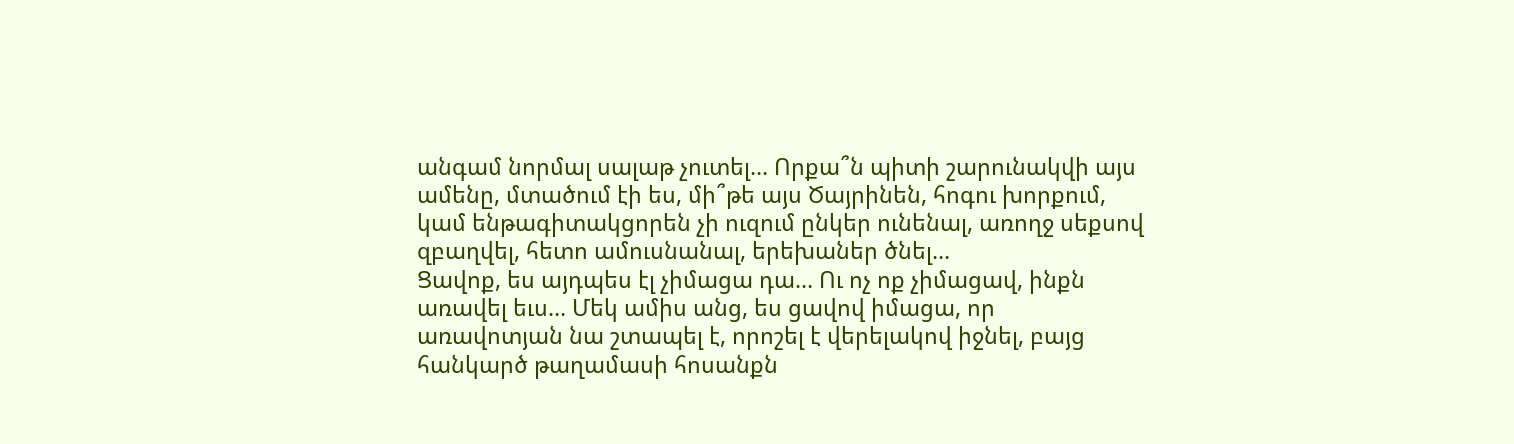անգամ նորմալ սալաթ չուտել… Որքա՞ն պիտի շարունակվի այս ամենը, մտածում էի ես, մի՞թե այս Ծայրինեն, հոգու խորքում, կամ ենթագիտակցորեն չի ուզում ընկեր ունենալ, առողջ սեքսով զբաղվել, հետո ամուսնանալ, երեխաներ ծնել…
Ցավոք, ես այդպես էլ չիմացա դա… Ու ոչ ոք չիմացավ, ինքն առավել եւս… Մեկ ամիս անց, ես ցավով իմացա, որ առավոտյան նա շտապել է, որոշել է վերելակով իջնել, բայց հանկարծ թաղամասի հոսանքն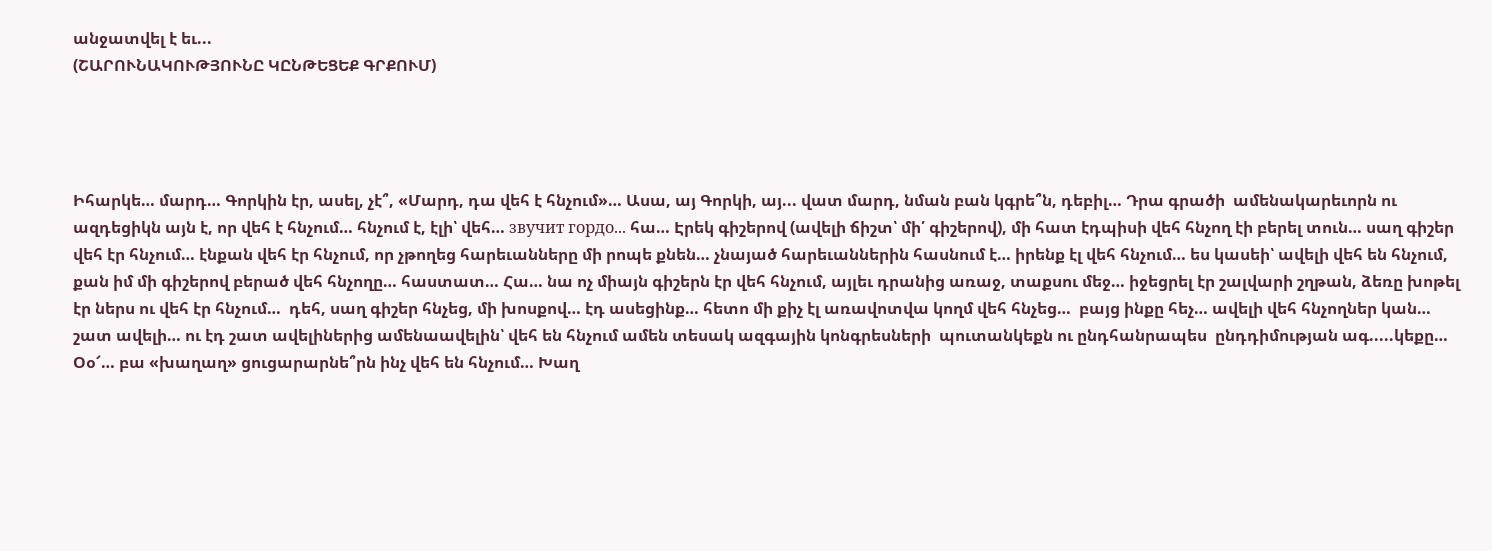անջատվել է եւ...
(ՇԱՐՈՒՆԱԿՈՒԹՅՈՒՆԸ ԿԸՆԹԵՑԵՔ ԳՐՔՈՒՄ)




Իհարկե… մարդ… Գորկին էր, ասել, չէ՞, «Մարդ, դա վեհ է հնչում»… Ասա, այ Գորկի, այ... վատ մարդ, նման բան կգրե՞ն, դեբիլ… Դրա գրածի  ամենակարեւորն ու ազդեցիկն այն է, որ վեհ է հնչում… հնչում է, էլի՝ վեհ… звучит гордо... հա… Էրեկ գիշերով (ավելի ճիշտ՝ մի՛ գիշերով), մի հատ էդպիսի վեհ հնչող էի բերել տուն… սաղ գիշեր վեհ էր հնչում… էնքան վեհ էր հնչում, որ չթողեց հարեւանները մի րոպե քնեն… չնայած հարեւաններին հասնում է… իրենք էլ վեհ հնչում… ես կասեի՝ ավելի վեհ են հնչում, քան իմ մի գիշերով բերած վեհ հնչողը… հաստատ… Հա… նա ոչ միայն գիշերն էր վեհ հնչում, այլեւ դրանից առաջ, տաքսու մեջ… իջեցրել էր շալվարի շղթան, ձեռը խոթել էր ներս ու վեհ էր հնչում…  դեհ, սաղ գիշեր հնչեց, մի խոսքով… էդ ասեցինք… հետո մի քիչ էլ առավոտվա կողմ վեհ հնչեց…  բայց ինքը հեչ… ավելի վեհ հնչողներ կան… շատ ավելի… ու էդ շատ ավելիներից ամենաավելին՝ վեհ են հնչում ամեն տեսակ ազգային կոնգրեսների  պուտանկեքն ու ընդհանրապես  ընդդիմության ագ.....կեքը… Օօ՜… բա «խաղաղ» ցուցարարնե՞րն ինչ վեհ են հնչում… Խաղ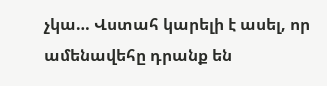չկա… Վստահ կարելի է ասել, որ ամենավեհը դրանք են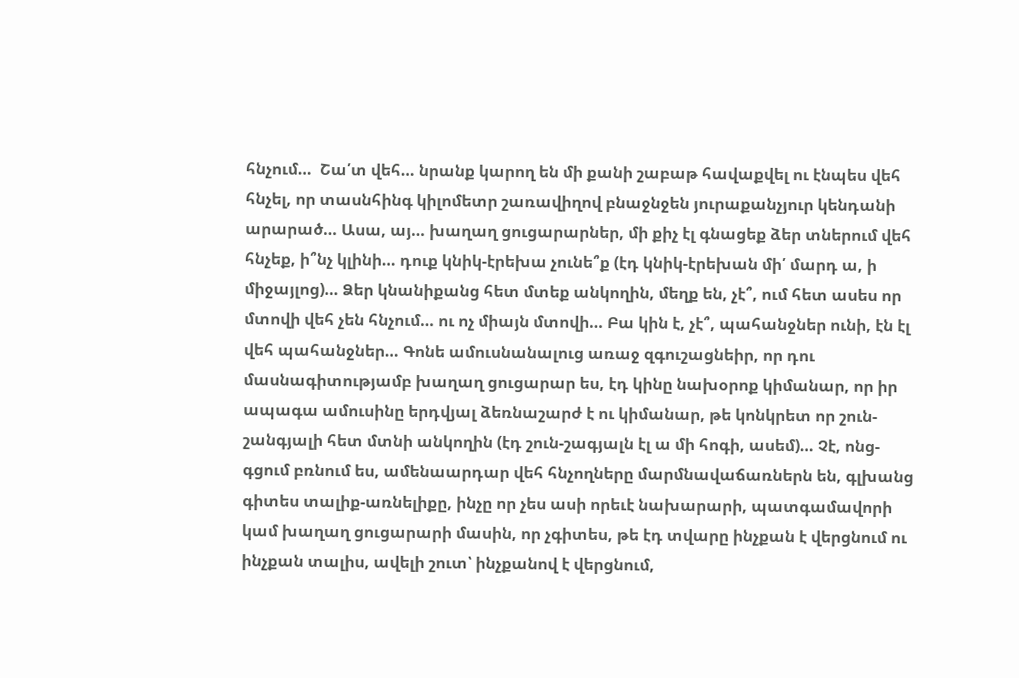հնչում…  Շա՛տ վեհ… նրանք կարող են մի քանի շաբաթ հավաքվել ու էնպես վեհ հնչել, որ տասնհինգ կիլոմետր շառավիղով բնաջնջեն յուրաքանչյուր կենդանի արարած… Ասա, այ… խաղաղ ցուցարարներ, մի քիչ էլ գնացեք ձեր տներում վեհ հնչեք, ի՞նչ կլինի… դուք կնիկ-էրեխա չունե՞ք (էդ կնիկ-էրեխան մի՛ մարդ ա, ի միջայլոց)… Ձեր կնանիքանց հետ մտեք անկողին, մեղք են, չէ՞, ում հետ ասես որ մտովի վեհ չեն հնչում… ու ոչ միայն մտովի… Բա կին է, չէ՞, պահանջներ ունի, էն էլ վեհ պահանջներ… Գոնե ամուսնանալուց առաջ զգուշացնեիր, որ դու մասնագիտությամբ խաղաղ ցուցարար ես, էդ կինը նախօրոք կիմանար, որ իր ապագա ամուսինը երդվյալ ձեռնաշարժ է ու կիմանար, թե կոնկրետ որ շուն-շանգյալի հետ մտնի անկողին (էդ շուն-շագյալն էլ ա մի հոգի, ասեմ)… Չէ, ոնց-գցում բռնում ես, ամենաարդար վեհ հնչողները մարմնավաճառներն են, գլխանց գիտես տալիք-առնելիքը, ինչը որ չես ասի որեւէ նախարարի, պատգամավորի կամ խաղաղ ցուցարարի մասին, որ չգիտես, թե էդ տվարը ինչքան է վերցնում ու ինչքան տալիս, ավելի շուտ՝ ինչքանով է վերցնում,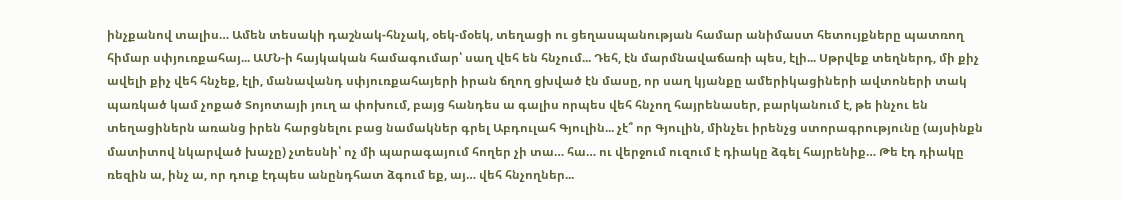ինչքանով տալիս… Ամեն տեսակի դաշնակ-հնչակ, օեկ-մօեկ, տեղացի ու ցեղասպանության համար անիմաստ հետույքները պատռող  հիմար սփյուռքահայ... ԱՄՆ-ի հայկական համագումար՝ սաղ վեհ են հնչում... Դեհ, էն մարմնավաճառի պես, էլի... Սթրվեք տեղներդ, մի քիչ ավելի քիչ վեհ հնչեք, էլի, մանավանդ սփյուռքահայերի իրան ճղող ցխված էն մասը, որ սաղ կյանքը ամերիկացիների ավտոների տակ պառկած կամ չոքած Տոյոտայի յուղ ա փոխում, բայց հանդես ա գալիս որպես վեհ հնչող հայրենասեր, բարկանում է, թե ինչու են տեղացիներն առանց իրեն հարցնելու բաց նամակներ գրել Աբդուլահ Գյուլին... չէ՞ որ Գյուլին, մինչեւ իրենչց ստորագրությունը (այսինքն մատիտով նկարված խաչը) չտեսնի՝ ոչ մի պարագայում հողեր չի տա… հա… ու վերջում ուզում է դիակը ձգել հայրենիք… Թե էդ դիակը ռեզին ա, ինչ ա, որ դուք էդպես անընդհատ ձգում եք, այ… վեհ հնչողներ...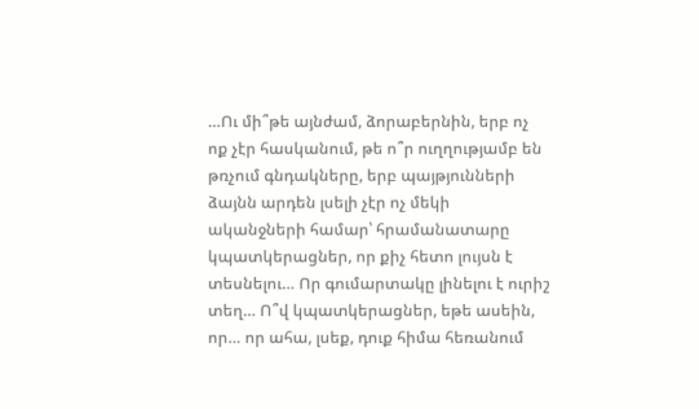…Ու մի՞թե այնժամ, ձորաբերնին, երբ ոչ ոք չէր հասկանում, թե ո՞ր ուղղությամբ են թռչում գնդակները, երբ պայթյունների ձայնն արդեն լսելի չէր ոչ մեկի ականջների համար՝ հրամանատարը կպատկերացներ, որ քիչ հետո լույսն է տեսնելու… Որ գումարտակը լինելու է ուրիշ տեղ… Ո՞վ կպատկերացներ, եթե ասեին, որ… որ ահա, լսեք, դուք հիմա հեռանում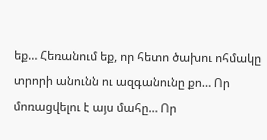եք… Հեռանում եք, որ հետո ծախու ոհմակը տրորի անունն ու ազգանունը քո… Որ մոռացվելու է այս մահը… Որ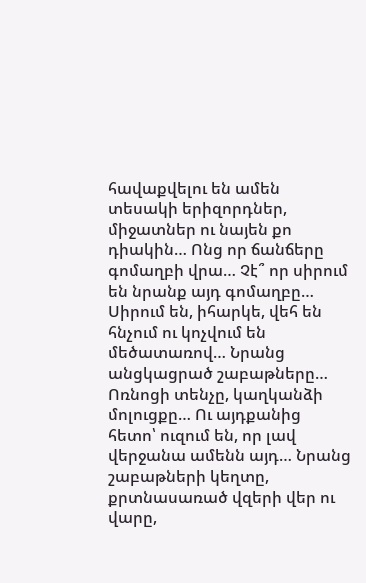հավաքվելու են ամեն տեսակի երիզորդներ, միջատներ ու նայեն քո դիակին… Ոնց որ ճանճերը գոմաղբի վրա… Չէ՞ որ սիրում են նրանք այդ գոմաղբը… Սիրում են, իհարկե, վեհ են հնչում ու կոչվում են մեծատառով… Նրանց անցկացրած շաբաթները… Ոռնոցի տենչը, կաղկանձի մոլուցքը… Ու այդքանից հետո՝ ուզում են, որ լավ վերջանա ամենն այդ… Նրանց շաբաթների կեղտը, քրտնասառած վզերի վեր ու վարը,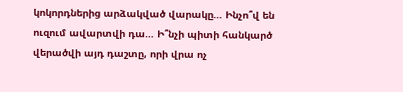կոկորդներից արձակված վարակը… Ինչո՞վ են ուզում ավարտվի դա… Ի՞նչի պիտի հանկարծ վերածվի այդ դաշտը, որի վրա ոչ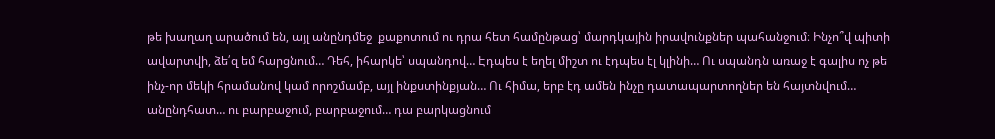թե խաղաղ արածում են, այլ անընդմեջ  քաքոտում ու դրա հետ համընթաց՝ մարդկային իրավունքներ պահանջում։ Ինչո՞վ պիտի ավարտվի, ձե՛զ եմ հարցնում… Դեհ, իհարկե՝ սպանդով… Էդպես է եղել միշտ ու էդպես էլ կլինի… Ու սպանդն առաջ է գալիս ոչ թե ինչ-որ մեկի հրամանով կամ որոշմամբ, այլ ինքստինքյան… Ու հիմա, երբ էդ ամեն ինչը դատապարտողներ են հայտնվում… անընդհատ… ու բարբաջում, բարբաջում… դա բարկացնում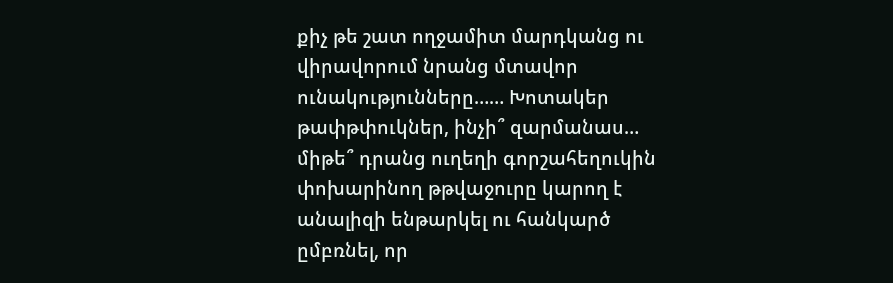քիչ թե շատ ողջամիտ մարդկանց ու վիրավորում նրանց մտավոր ունակությունները…… Խոտակեր թափթփուկներ, ինչի՞ զարմանաս… միթե՞ դրանց ուղեղի գորշահեղուկին փոխարինող թթվաջուրը կարող է անալիզի ենթարկել ու հանկարծ ըմբռնել, որ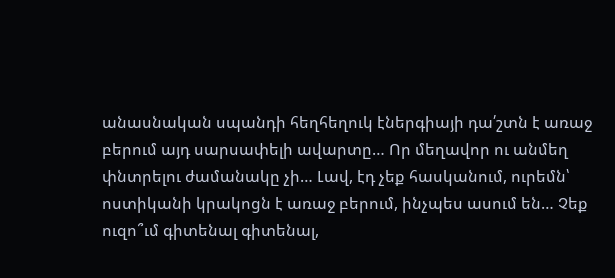անասնական սպանդի հեղհեղուկ էներգիայի դա՛շտն է առաջ բերում այդ սարսափելի ավարտը… Որ մեղավոր ու անմեղ փնտրելու ժամանակը չի… Լավ, էդ չեք հասկանում, ուրեմն՝ ոստիկանի կրակոցն է առաջ բերում, ինչպես ասում են… Չեք ուզո՞ւմ գիտենալ գիտենալ,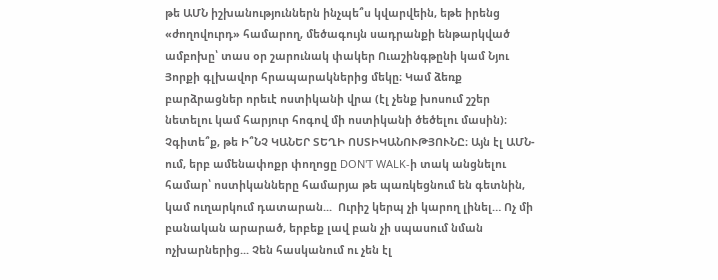թե ԱՄՆ իշխանություններն ինչպե՞ս կվարվեին, եթե իրենց «ժողովուրդ» համարող, մեծագույն սադրանքի ենթարկված ամբոխը՝ տաս օր շարունակ փակեր Ուաշինգթընի կամ Նյու Յորքի գլխավոր հրապարակներից մեկը։ Կամ ձեռք բարձրացներ որեւէ ոստիկանի վրա (էլ չենք խոսում շշեր նետելու կամ հարյուր հոգով մի ոստիկանի ծեծելու մասին)։ Չգիտե՞ք, թե Ի՞ՆՉ ԿԱՆԵՐ ՏԵՂԻ ՈՍՏԻԿԱՆՈՒԹՅՈՒՆԸ։ Այն էլ ԱՄՆ-ում, երբ ամենափոքր փողոցը DON'T WALK-ի տակ անցնելու համար՝ ոստիկանները համարյա թե պառկեցնում են գետնին, կամ ուղարկում դատարան...  Ուրիշ կերպ չի կարող լինել… Ոչ մի բանական արարած, երբեք լավ բան չի սպասում նման ոչխարներից... Չեն հասկանում ու չեն էլ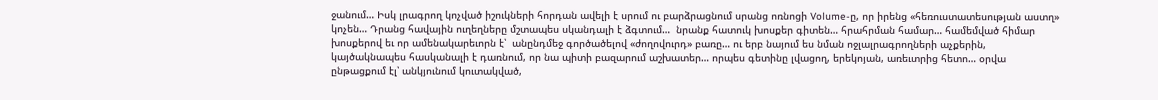ջանում… Իսկ լրագրող կոչված իշուկների հորդան ավելի է սրում ու բարձրացնում սրանց ոռնոցի Volume-ը, որ իրենց «հեռուստատեսության աստղ» կոչեն… Դրանց հավային ուղեղները մշտապես սկանդալի է ձգտում…  նրանք հատուկ խոսքեր գիտեն… հրահրման համար… համեմված հիմար խոսքերով եւ որ ամենակարեւորն է՝  անընդմեջ գործածելով «ժողովուրդ» բառը… ու երբ նայում ես նման ոջլալրագրողների աչքերին, կայծակնապես հասկանալի է դառնում, որ նա պիտի բազարում աշխատեր… որպես գետինը լվացող, երեկոյան, առեւտրից հետո… օրվա ընթացքում էլ՝ անկյունում կուտակված,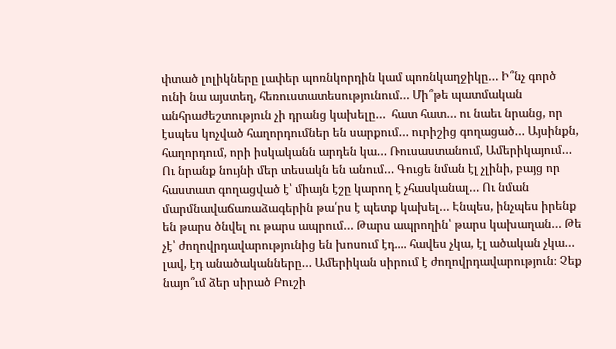փտած լոլիկները լափեր պոռնկորդին կամ պոռնկաղջիկը… Ի՞նչ գործ ունի նա այստեղ, հեռուստատեսությունում… Մի՞թե պատմական անհրաժեշտություն չի դրանց կախելը…  հատ հատ… ու նաեւ նրանց, որ էսպես կոչված հաղորդումներ են սարքում… ուրիշից գողացած… Այսինքն, հաղորդում, որի իսկականն արդեն կա… Ռուսաստանում, Ամերիկայում… Ու նրանք նույնի մեր տեսակն են անում… Գուցե նման էլ չլինի, բայց որ հաստատ գողացված է՝ միայն էշը կարող է չհասկանալ… Ու նման մարմնավաճառաձագերին թա՛րս է պետք կախել… Էնպես, ինչպես իրենք են թարս ծնվել ու թարս ապրում… Թարս ապրողին՝ թարս կախաղան… Թե չէ՝ ժողովրդավարությունից են խոսում էդ.... հավես չկա, էլ ածական չկա… լավ, էդ անածականները… Ամերիկան սիրում է ժողովրդավարություն։ Չեք նայո՞ւմ ձեր սիրած Բուշի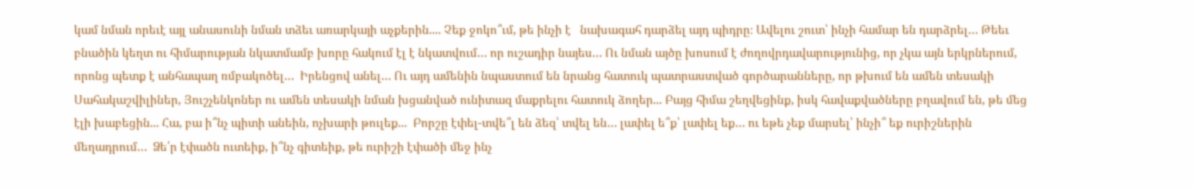կամ նման որեւէ այլ անասունի նման տձեւ առարկայի աչքերին.... Չեք ջոկո՞ւմ, թե ինչի է   նախագահ դարձել այդ պիդրը։ Ավելու շուտ՝ ինչի համար են դարձրել… Թեեւ բնածին կեղտ ու հիմարության նկատմամբ խորը հակում էլ է նկատվում… որ ուշադիր նայես… Ու նման այծը խոսում է ժողովրդավարությունից, որ չկա այն երկրներում, որոնց պետք է անհապաղ ռմբակոծել…  Իրենցով անել… Ու այդ ամենին նպաստում են նրանց հատուկ պատրաստված գործարանները, որ թխում են ամեն տեսակի Սահակաշվիլիներ, Յուշչենկոներ ու ամեն տեսակի նման խցանված ունիտազ մաքրելու հատուկ ձողեր... Բայց հիմա շեղվեցինք, իսկ հավաքվածները բղավում են, թե մեց էլի խաբեցին... Հա, բա ի՞նչ պիտի անեին, ոչխարի թուլեք...  Բորշը էփել-տվե՞լ են ձեզ՝ տվել են… լափել ե՞ք՝ լափել եք… ու եթե չեք մարսել՝ ինչի՞ եք ուրիշներին մեղադրում…  Ձե՛ր էփածն ուտեիք, ի՞նչ գիտեիք, թե ուրիշի էփածի մեջ ինչ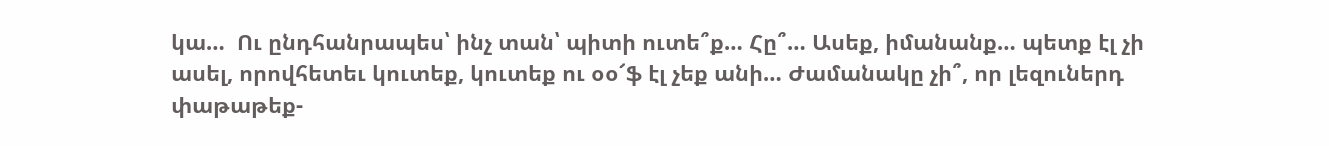կա…  Ու ընդհանրապես՝ ինչ տան՝ պիտի ուտե՞ք… Հը՞… Ասեք, իմանանք… պետք էլ չի ասել, որովհետեւ կուտեք, կուտեք ու օօ՜ֆ էլ չեք անի… Ժամանակը չի՞, որ լեզուներդ փաթաթեք-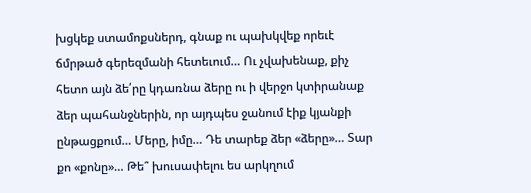խցկեք ստամոքսներդ, գնաք ու պախկվեք որեւէ ճմրթած գերեզմանի հետեւում… Ու չվախենաք, քիչ հետո այն ձե՛րը կդառնա ձերը ու ի վերջո կտիրանաք ձեր պահանջներին, որ այդպես ջանում էիք կյանքի ընթացքում… Մերը, իմը… Դե տարեք ձեր «ձերը»… Տար քո «քոնը»… Թե՞ խուսափելու ես արկղում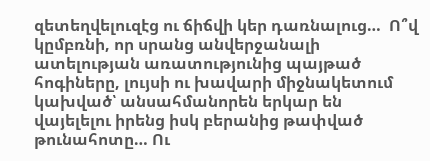զետեղվելուզէց ու ճիճվի կեր դառնալուց…  Ո՞վ կըմբռնի, որ սրանց անվերջանալի ատելության առատությունից պայթած հոգիները, լույսի ու խավարի միջնակետում կախված՝ անսահմանորեն երկար են վայելելու իրենց իսկ բերանից թափված թունահոտը… Ու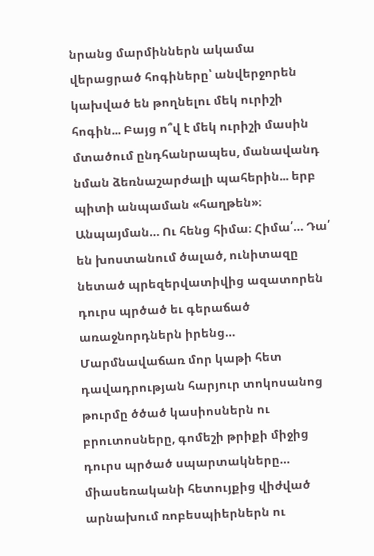նրանց մարմիններն ակամա վերացրած հոգիները՝ անվերջորեն կախված են թողնելու մեկ ուրիշի հոգին... Բայց ո՞վ է մեկ ուրիշի մասին մտածում ընդհանրապես, մանավանդ նման ձեռնաշարժալի պահերին... երբ պիտի անպաման «հաղթեն»։  Անպայման… Ու հենց հիմա։ Հիմա՛… Դա՛ են խոստանում ծալած, ունիտազը նետած պրեզերվատիվից ազատորեն դուրս պրծած եւ գերաճած առաջնորդներն իրենց… Մարմնավաճառ մոր կաթի հետ դավադրության հարյուր տոկոսանոց թուրմը ծծած կասիոսներն ու բրուտոսները, գոմեշի թրիքի միջից դուրս պրծած սպարտակները… միասեռականի հետույքից վիժված արնախում ռոբեսպիերներն ու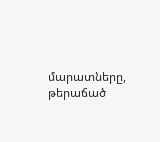մարատները, թերաճած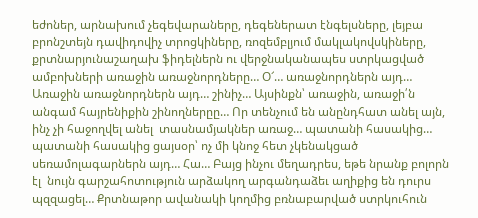եժոներ, արնախում չեգեվարաները, դեգեներատ էնգելսները, լեյբա բրոնշտեյն դավիդովիչ տրոցկիները, ռոզեմբլյում մակլակովսկիները, քրտնարյունաշաղախ ֆիդելներն ու վերջնականապես ստրկացված ամբոխների առաջին առաջնորդները… Օ՜… առաջնորդներն այդ… Առաջին առաջնորդներն այդ… շինիչ… Այսինքն՝ առաջին, առաջի՛ն անգամ հայրենիքին շինողներըը… Որ տենչում են անընդհատ անել այն, ինչ չի հաջողվել անել  տասնամյակներ առաջ… պատանի հասակից… պատանի հասակից ցայսօր՝ ոչ մի կնոջ հետ չկենակցած սեռամոլագարներն այդ… Հա… Բայց ինչու մեղադրես, եթե նրանք բոլորն էլ  նույն գարշահոտություն արձակող արգանդաձեւ աղիքից են դուրս պզզացել… Քրտնաթոր ավանակի կողմից բռնաբարված ստրկուհուն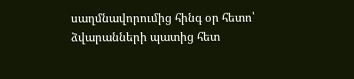սաղմնավորումից հինգ օր հետո՝ ձվարանների պատից հետ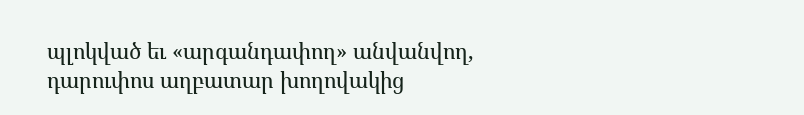պլոկված եւ «արգանդափող» անվանվող, դարուփոս աղբատար խողովակից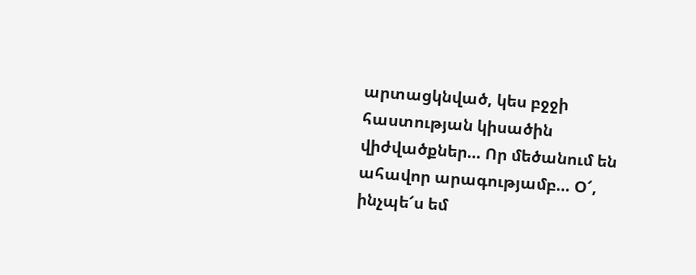արտացկնված, կես բջջի հաստության կիսածին վիժվածքներ… Որ մեծանում են ահավոր արագությամբ… Օ՜, ինչպե՜ս եմ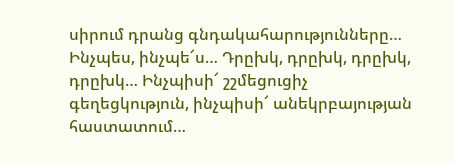սիրում դրանց գնդակահարությունները… Ինչպես, ինչպե՜ս… Դրըխկ, դրըխկ, դրըխկ, դրըխկ… Ինչպիսի՜ շշմեցուցիչ գեղեցկություն, ինչպիսի՜ անեկրբայության հաստատում…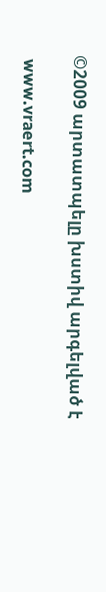©2009 արտատպելը խստիվ արգելված է

 www.vraert.com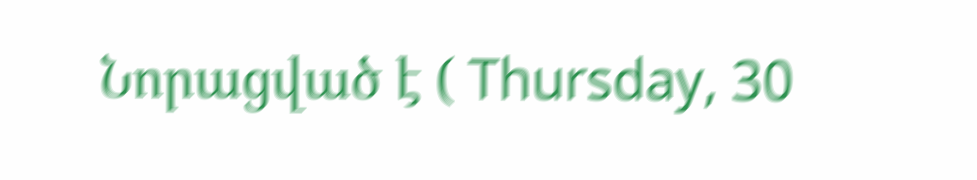Նորացված է ( Thursday, 30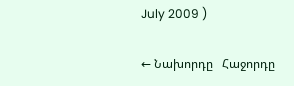July 2009 )

← Նախորդը   Հաջորդը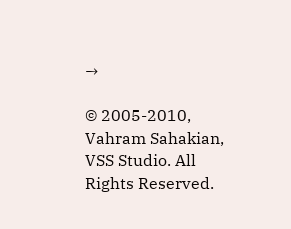→

© 2005-2010, Vahram Sahakian, VSS Studio. All Rights Reserved.